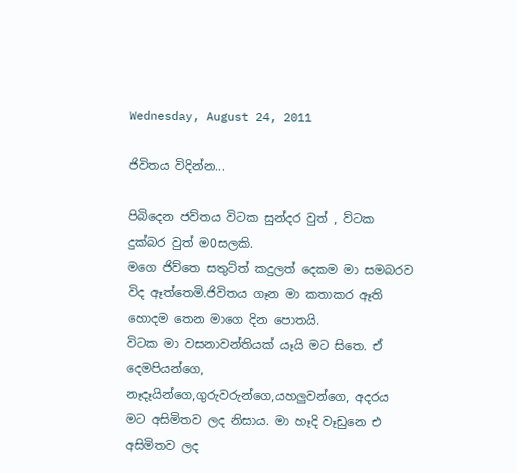Wednesday, August 24, 2011

ජිවිතය විදින්න...

පිබිදෙන ජව්තය විටක සුන්දර වුත් , ව්ටක දුක්බර වුත් ම0සලකි.
මගෙ ජිව්තෙ සතුට්ත් කදුලත් දෙකම මා සමබරව විද ඈත්තෙමි.ජිවිතය ගෑන මා කතාකර ඈති හොදම තෙන මාගෙ දින පොතයි.
විටක මා වසනාවන්තියක් යෑයි මට සිතෙ. ඒ දෙමපියන්ගෙ, නෑදෑයින්ගෙ,ගුරුවරුන්ගෙ,යහලුවන්ගෙ, අදරය මට අසිමිතව ලද නිසාය. මා හෑදි වෑඩුනෙ එ අසිමිතව ලද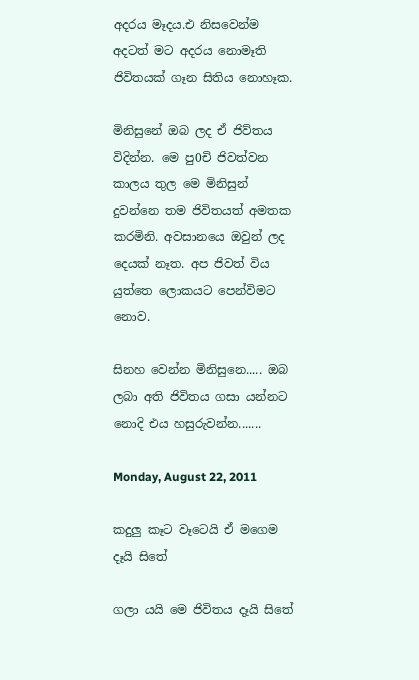අදරය මෑදය.එ නිසවෙන්ම අදටත් මට අදරය නොමෑති ජිවිතයක් ගෑන සිතිය නොහෑක.

මිනිසුනේ ඔබ ලද ඒ ජිව්තය විදින්න. මෙ පු0චි ජිවත්වන කාලය තුල මෙ මිනිසුන් දුවන්නෙ තම ජිවිතයත් අමතක කරමිනි. අවසානයෙ ඔවුන් ලද දෙයක් නෑත. අප ජිවත් විය යුත්තෙ ලොකයට පෙන්විමට නොව.

සිනහ වෙන්න මිනිසුනෙ..... ඔබ ලබා අති ජිවිතය ගසා යන්නට නොදි එය හසුරුවන්න.......

Monday, August 22, 2011

කදුලු කෑට වෑටෙයි ඒ මගෙම දෑයි සිතේ

ගලා යයි මෙ ජිවිතය දෑයි සිතේ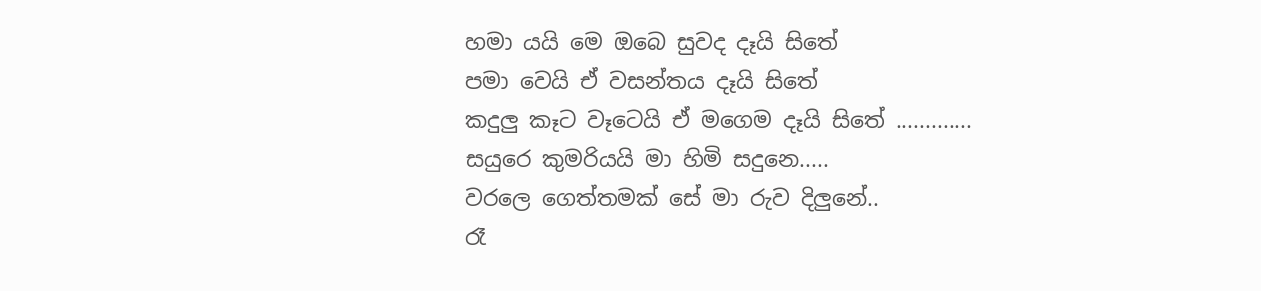හමා යයි මෙ ඔබෙ සුවද දෑයි සිතේ
පමා වෙයි ඒ වසන්තය දෑයි සිතේ
කදුලු කෑට වෑටෙයි ඒ මගෙම දෑයි සිතේ .............
සයුරෙ කුමරියයි මා හිමි සදුනෙ.....
වරලෙ ගෙත්තමක් සේ මා රුව දිලුනේ..
රෑ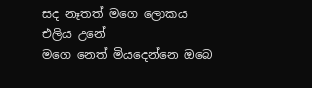සද නෑතත් මගෙ ලොකය එලිය උනේ
මගෙ නෙත් මියදෙන්නෙ ඔබෙ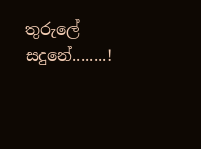තුරුලේ සදුනේ........!